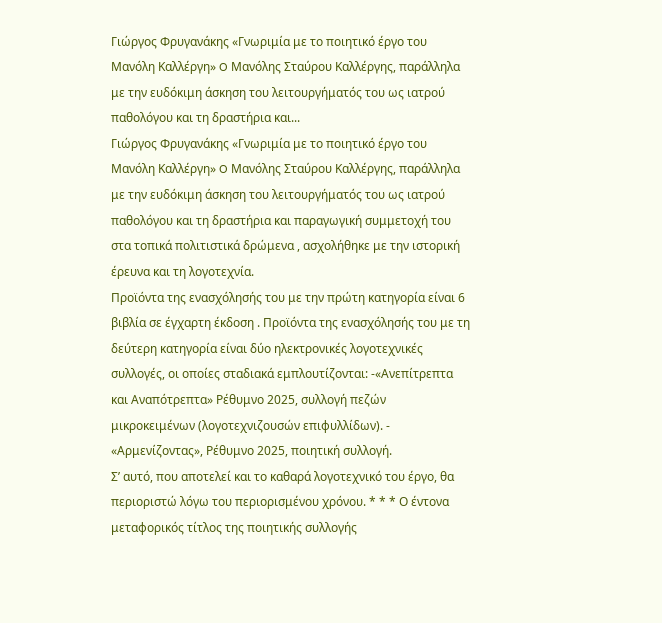Γιώργος Φρυγανάκης «Γνωριμία με το ποιητικό έργο του Μανόλη Καλλέργη» O Μανόλης Σταύρου Καλλέργης, παράλληλα με την ευδόκιμη άσκηση του λειτουργήματός του ως ιατρού παθολόγου και τη δραστήρια και...
Γιώργος Φρυγανάκης «Γνωριμία με το ποιητικό έργο του Μανόλη Καλλέργη» O Μανόλης Σταύρου Καλλέργης, παράλληλα με την ευδόκιμη άσκηση του λειτουργήματός του ως ιατρού παθολόγου και τη δραστήρια και παραγωγική συμμετοχή του στα τοπικά πολιτιστικά δρώμενα , ασχολήθηκε με την ιστορική έρευνα και τη λογοτεχνία.
Προϊόντα της ενασχόλησής του με την πρώτη κατηγορία είναι 6 βιβλία σε έγχαρτη έκδοση . Προϊόντα της ενασχόλησής του με τη δεύτερη κατηγορία είναι δύο ηλεκτρονικές λογοτεχνικές συλλογές, οι οποίες σταδιακά εμπλουτίζονται: -«Ανεπίτρεπτα και Αναπότρεπτα» Ρέθυμνο 2025, συλλογή πεζών μικροκειμένων (λογοτεχνιζουσών επιφυλλίδων). - «Αρμενίζοντας», Ρέθυμνο 2025, ποιητική συλλογή.
Σ’ αυτό, που αποτελεί και το καθαρά λογοτεχνικό του έργο, θα περιοριστώ λόγω του περιορισμένου χρόνου. * * * Ο έντονα μεταφορικός τίτλος της ποιητικής συλλογής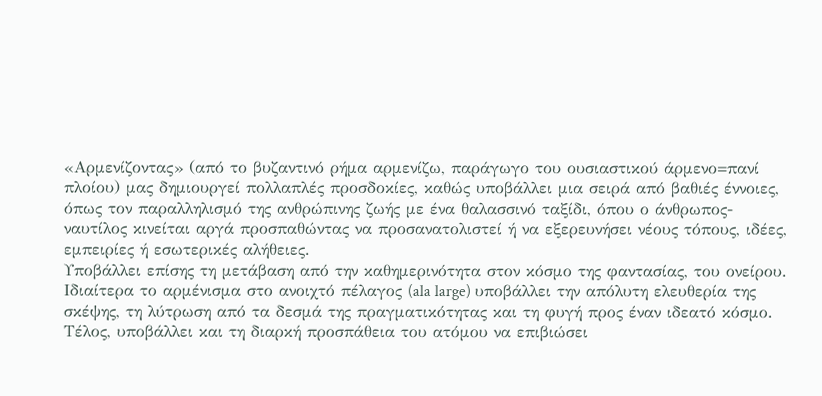«Αρμενίζοντας» (από το βυζαντινό ρήμα αρμενίζω, παράγωγο του ουσιαστικού άρμενο=πανί πλοίου) μας δημιουργεί πολλαπλές προσδοκίες, καθώς υποβάλλει μια σειρά από βαθιές έννοιες, όπως τον παραλληλισμό της ανθρώπινης ζωής με ένα θαλασσινό ταξίδι, όπου ο άνθρωπος-ναυτίλος κινείται αργά προσπαθώντας να προσανατολιστεί ή να εξερευνήσει νέους τόπους, ιδέες, εμπειρίες ή εσωτερικές αλήθειες.
Υποβάλλει επίσης τη μετάβαση από την καθημερινότητα στον κόσμο της φαντασίας, του ονείρου.
Ιδιαίτερα το αρμένισμα στο ανοιχτό πέλαγος (ala large) υποβάλλει την απόλυτη ελευθερία της σκέψης, τη λύτρωση από τα δεσμά της πραγματικότητας και τη φυγή προς έναν ιδεατό κόσμο.
Τέλος, υποβάλλει και τη διαρκή προσπάθεια του ατόμου να επιβιώσει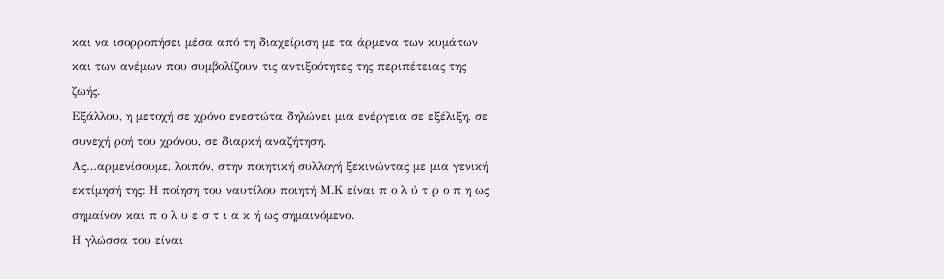και να ισορροπήσει μέσα από τη διαχείριση με τα άρμενα των κυμάτων και των ανέμων που συμβολίζουν τις αντιξοότητες της περιπέτειας της ζωής.
Εξάλλου, η μετοχή σε χρόνο ενεστώτα δηλώνει μια ενέργεια σε εξέλιξη, σε συνεχή ροή του χρόνου, σε διαρκή αναζήτηση.
Ας…αρμενίσουμε, λοιπόν, στην ποιητική συλλογή ξεκινώντας με μια γενική εκτίμησή της: Η ποίηση του ναυτίλου ποιητή Μ.Κ είναι π ο λ ύ τ ρ ο π η ως σημαίνον και π ο λ υ ε σ τ ι α κ ή ως σημαινόμενο.
Η γλώσσα του είναι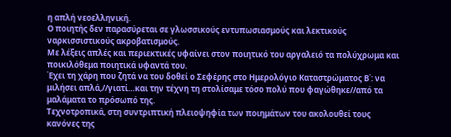η απλή νεοελληνική.
Ο ποιητής δεν παρασύρεται σε γλωσσικούς εντυπωσιασμούς και λεκτικούς ναρκισσιστικούς ακροβατισμούς.
Με λέξεις απλές και περιεκτικές υφαίνει στον ποιητικό του αργαλειό τα πολύχρωμα και ποικιλόθεμα ποιητικά υφαντά του.
Έχει τη χάρη που ζητά να του δοθεί ο Σεφέρης στο Ημερολόγιο Καταστρώματος Β΄: να μιλήσει απλά,//γιατί…και την τέχνη τη στολίσαμε τόσο πολύ που φαγώθηκε//από τα μαλάματα το πρόσωπό της.
Τεχνοτροπικά, στη συντριπτική πλειοψηφία των ποιημάτων του ακολουθεί τους κανόνες της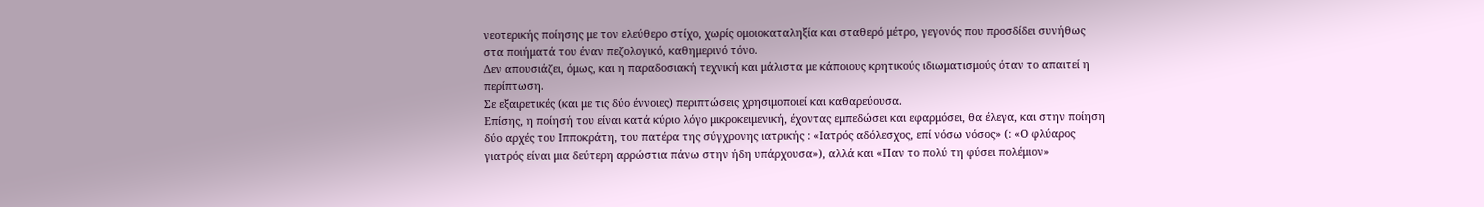νεοτερικής ποίησης με τον ελεύθερο στίχο, χωρίς ομοιοκαταληξία και σταθερό μέτρο, γεγονός που προσδίδει συνήθως στα ποιήματά του έναν πεζολογικό, καθημερινό τόνο.
Δεν απουσιάζει, όμως, και η παραδοσιακή τεχνική και μάλιστα με κάποιους κρητικούς ιδιωματισμούς όταν το απαιτεί η περίπτωση.
Σε εξαιρετικές (και με τις δύο έννοιες) περιπτώσεις χρησιμοποιεί και καθαρεύουσα.
Επίσης, η ποίησή του είναι κατά κύριο λόγο μικροκειμενική, έχοντας εμπεδώσει και εφαρμόσει, θα έλεγα, και στην ποίηση δύο αρχές του Ιπποκράτη, του πατέρα της σύγχρονης ιατρικής : «Ιατρός αδόλεσχος, επί νόσω νόσος» (: «Ο φλύαρος γιατρός είναι μια δεύτερη αρρώστια πάνω στην ήδη υπάρχουσα»), αλλά και «Παν το πολύ τη φύσει πολέμιον»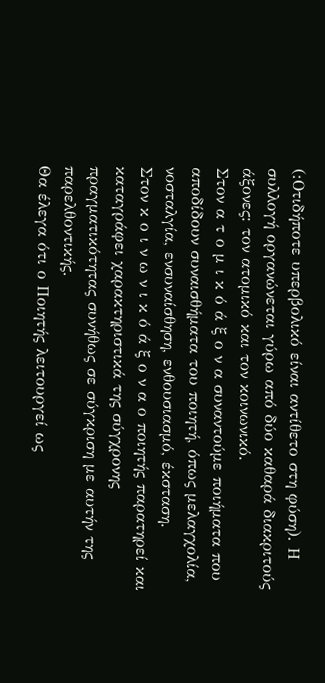(:Οτιδήποτε υπερβολικό είναι αντίθετο στη φύση). Η συλλογή οργανώνεται γύρω από δύο καθαρά διακριτούς άξονες: τον ατομικό και τον κοινωνικό.
Στον α τ ο μ ι κ ό ά ξ ο ν α συναντούμε ποιήματα που αποδίδουν συναισθήματα του ποιητή, όπως μελαγχολία, νοσταλγία, ενσυναίσθηση, ενθουσιασμό, έκσταση.
Στον κ ο ι ν ω ν ι κ ό ά ξ ο ν α ο ποιητής παρατηρεί και καταγράφει χαρακτηριστικά της σύγχρονης πραγματικότητας συνήθως σε σύγκριση με αυτήν της παρελθοντικής.
Θα έλεγα ότι ο Ποιητής λειτουργεί ως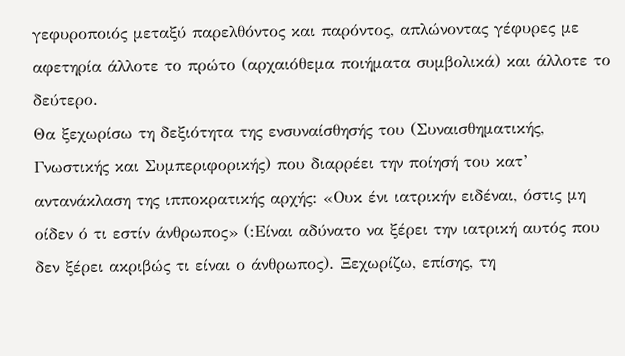γεφυροποιός μεταξύ παρελθόντος και παρόντος, απλώνοντας γέφυρες με αφετηρία άλλοτε το πρώτο (αρχαιόθεμα ποιήματα συμβολικά) και άλλοτε το δεύτερο.
Θα ξεχωρίσω τη δεξιότητα της ενσυναίσθησής του (Συναισθηματικής, Γνωστικής και Συμπεριφορικής) που διαρρέει την ποίησή του κατ’ αντανάκλαση της ιπποκρατικής αρχής: «Ουκ ένι ιατρικήν ειδέναι, όστις μη οίδεν ό τι εστίν άνθρωπος» (:Είναι αδύνατο να ξέρει την ιατρική αυτός που δεν ξέρει ακριβώς τι είναι ο άνθρωπος). Ξεχωρίζω, επίσης, τη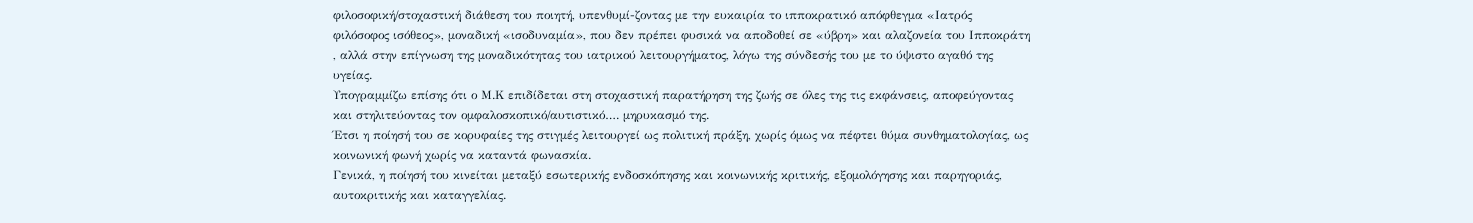φιλοσοφική/στοχαστική διάθεση του ποιητή, υπενθυμί-ζοντας με την ευκαιρία το ιπποκρατικό απόφθεγμα «Ιατρός φιλόσοφος ισόθεος», μοναδική «ισοδυναμία», που δεν πρέπει φυσικά να αποδοθεί σε «ύβρη» και αλαζονεία του Ιπποκράτη , αλλά στην επίγνωση της μοναδικότητας του ιατρικού λειτουργήματος, λόγω της σύνδεσής του με το ύψιστο αγαθό της υγείας.
Υπογραμμίζω επίσης ότι ο Μ.Κ επιδίδεται στη στοχαστική παρατήρηση της ζωής σε όλες της τις εκφάνσεις, αποφεύγοντας και στηλιτεύοντας τον ομφαλοσκοπικό/αυτιστικό…. μηρυκασμό της.
Έτσι η ποίησή του σε κορυφαίες της στιγμές λειτουργεί ως πολιτική πράξη, χωρίς όμως να πέφτει θύμα συνθηματολογίας, ως κοινωνική φωνή χωρίς να καταντά φωνασκία.
Γενικά, η ποίησή του κινείται μεταξύ εσωτερικής ενδοσκόπησης και κοινωνικής κριτικής, εξομολόγησης και παρηγοριάς, αυτοκριτικής και καταγγελίας.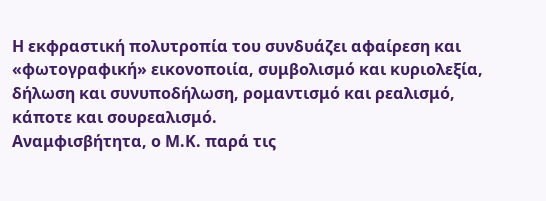Η εκφραστική πολυτροπία του συνδυάζει αφαίρεση και «φωτογραφική» εικονοποιία, συμβολισμό και κυριολεξία, δήλωση και συνυποδήλωση, ρομαντισμό και ρεαλισμό, κάποτε και σουρεαλισμό.
Αναμφισβήτητα, ο Μ.Κ. παρά τις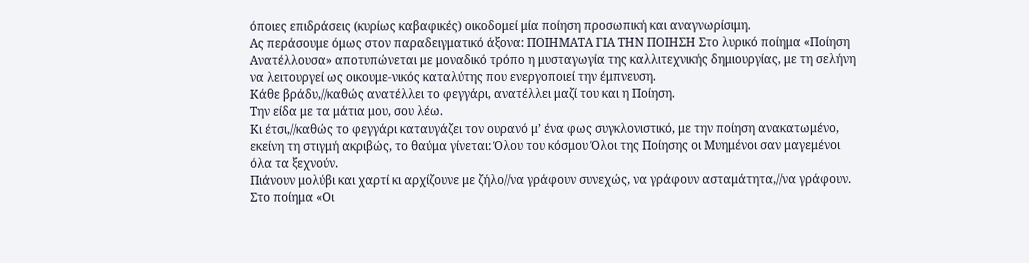όποιες επιδράσεις (κυρίως καβαφικές) οικοδομεί μία ποίηση προσωπική και αναγνωρίσιμη.
Ας περάσουμε όμως στον παραδειγματικό άξονα: ΠΟΙΗΜΑΤΑ ΓΙΑ ΤΗΝ ΠΟΙΗΣΗ Στο λυρικό ποίημα «Ποίηση Ανατέλλουσα» αποτυπώνεται με μοναδικό τρόπο η μυσταγωγία της καλλιτεχνικής δημιουργίας, με τη σελήνη να λειτουργεί ως οικουμε-νικός καταλύτης που ενεργοποιεί την έμπνευση.
Κάθε βράδυ,//καθώς ανατέλλει το φεγγάρι, ανατέλλει μαζί του και η Ποίηση.
Την είδα με τα μάτια μου, σου λέω.
Κι έτσι,//καθώς το φεγγάρι καταυγάζει τον ουρανό μ’ ένα φως συγκλονιστικό, με την ποίηση ανακατωμένο, εκείνη τη στιγμή ακριβώς, το θαύμα γίνεται: Όλου του κόσμου Όλοι της Ποίησης οι Μυημένοι σαν μαγεμένοι όλα τα ξεχνούν.
Πιάνουν μολύβι και χαρτί κι αρχίζουνε με ζήλο//να γράφουν συνεχώς, να γράφουν ασταμάτητα,//να γράφουν.
Στο ποίημα «Οι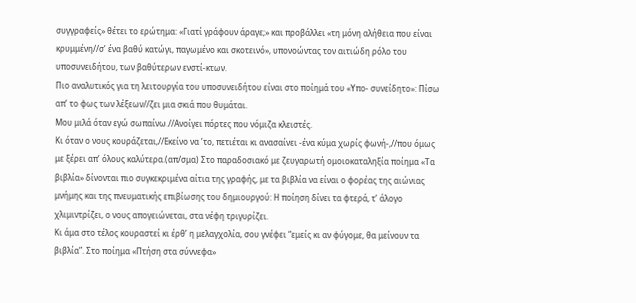συγγραφείς» θέτει το ερώτημα: «Γιατί γράφουν άραγε;» και προβάλλει «τη μόνη αλήθεια που είναι κρυμμένη//σ’ ένα βαθύ κατώγι, παγωμένο και σκοτεινό», υπονοώντας τον αιτιώδη ρόλο του υποσυνειδήτου, των βαθύτερων ενστί-κτων.
Πιο αναλυτικός για τη λειτουργία του υποσυνειδήτου είναι στο ποίημά του «Υπο- συνείδητο»: Πίσω απ’ το φως των λέξεων//ζει μια σκιά που θυμάται.
Μου μιλά όταν εγώ σωπαίνω.//Ανοίγει πόρτες που νόμιζα κλειστές.
Κι όταν ο νους κουράζεται,//Εκείνο να ’το, πετιέται κι ανασαίνει -ένα κύμα χωρίς φωνή-,//που όμως με ξέρει απ’ όλους καλύτερα.(απ/σμα) Στο παραδοσιακό με ζευγαρωτή ομοιοκαταληξία ποίημα «Τα βιβλία» δίνονται πιο συγκεκριμένα αίτια της γραφής, με τα βιβλία να είναι ο φορέας της αιώνιας μνήμης και της πνευματικής επιβίωσης του δημιουργού: Η ποίηση δίνει τα φτερά, τ’ άλογο χλιμιντρίζει, ο νους απογειώνεται, στα νέφη τριγυρίζει.
Κι άμα στο τέλος κουραστεί κι έρθ’ η μελαγχολία, σου γνέφει “εμείς κι αν φύγομε, θα μείνουν τα βιβλία”. Στο ποίημα «Πτήση στα σύννεφα»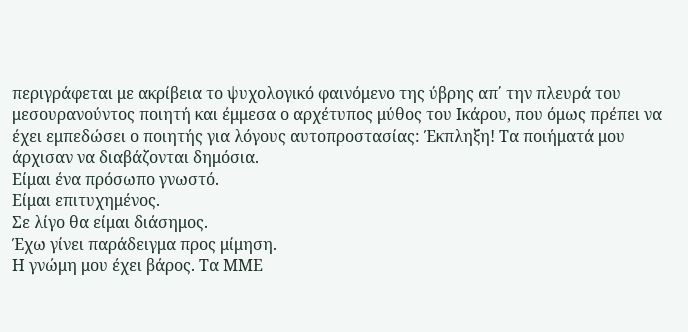περιγράφεται με ακρίβεια το ψυχολογικό φαινόμενο της ύβρης απ΄ την πλευρά του μεσουρανούντος ποιητή και έμμεσα ο αρχέτυπος μύθος του Ικάρου, που όμως πρέπει να έχει εμπεδώσει ο ποιητής για λόγους αυτοπροστασίας: Έκπληξη! Τα ποιήματά μου άρχισαν να διαβάζονται δημόσια.
Είμαι ένα πρόσωπο γνωστό.
Είμαι επιτυχημένος.
Σε λίγο θα είμαι διάσημος.
Έχω γίνει παράδειγμα προς μίμηση.
Η γνώμη μου έχει βάρος. Τα ΜΜΕ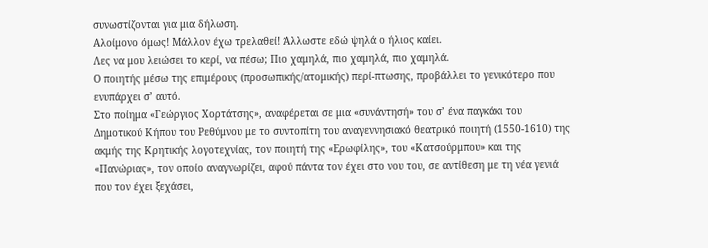συνωστίζονται για μια δήλωση.
Αλοίμονο όμως! Μάλλον έχω τρελαθεί! Άλλωστε εδώ ψηλά ο ήλιος καίει.
Λες να μου λειώσει το κερί, να πέσω; Πιο χαμηλά, πιο χαμηλά, πιο χαμηλά.
Ο ποιητής μέσω της επιμέρους (προσωπικής/ατομικής) περί-πτωσης, προβάλλει το γενικότερο που ενυπάρχει σ’ αυτό.
Στο ποίημα «Γεώργιος Χορτάτσης», αναφέρεται σε μια «συνάντησή» του σ’ ένα παγκάκι του Δημοτικού Κήπου του Ρεθύμνου με το συντοπίτη του αναγεννησιακό θεατρικό ποιητή (1550-1610) της ακμής της Κρητικής λογοτεχνίας, τον ποιητή της «Ερωφίλης», του «Κατσούρμπου» και της «Πανώριας», τον οποίο αναγνωρίζει, αφού πάντα τον έχει στο νου του, σε αντίθεση με τη νέα γενιά που τον έχει ξεχάσει,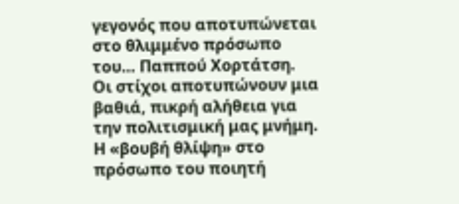γεγονός που αποτυπώνεται στο θλιμμένο πρόσωπο του… Παππού Χορτάτση.
Οι στίχοι αποτυπώνουν μια βαθιά, πικρή αλήθεια για την πολιτισμική μας μνήμη.
Η «βουβή θλίψη» στο πρόσωπο του ποιητή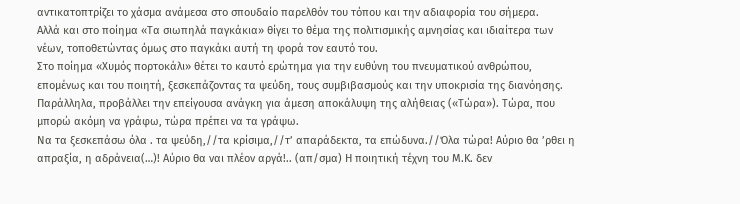αντικατοπτρίζει το χάσμα ανάμεσα στο σπουδαίο παρελθόν του τόπου και την αδιαφορία του σήμερα.
Αλλά και στο ποίημα «Τα σιωπηλά παγκάκια» θίγει το θέμα της πολιτισμικής αμνησίας και ιδιαίτερα των νέων, τοποθετώντας όμως στο παγκάκι αυτή τη φορά τον εαυτό του.
Στο ποίημα «Χυμός πορτοκάλι» θέτει το καυτό ερώτημα για την ευθύνη του πνευματικού ανθρώπου, επομένως και του ποιητή, ξεσκεπάζοντας τα ψεύδη, τους συμβιβασμούς και την υποκρισία της διανόησης.
Παράλληλα, προβάλλει την επείγουσα ανάγκη για άμεση αποκάλυψη της αλήθειας («Τώρα»). Τώρα, που μπορώ ακόμη να γράφω, τώρα πρέπει να τα γράψω.
Να τα ξεσκεπάσω όλα . τα ψεύδη,//τα κρίσιμα,//τ’ απαράδεκτα, τα επώδυνα.//Όλα τώρα! Αύριο θα ’ρθει η απραξία, η αδράνεια(…)! Αύριο θα ναι πλέον αργά!.. (απ/σμα) Η ποιητική τέχνη του Μ.Κ. δεν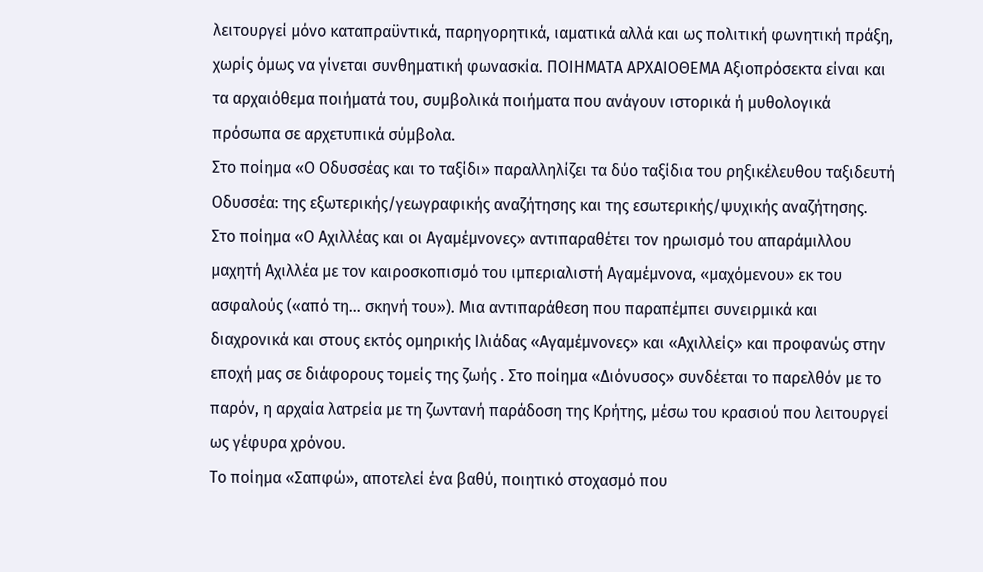λειτουργεί μόνο καταπραϋντικά, παρηγορητικά, ιαματικά αλλά και ως πολιτική φωνητική πράξη, χωρίς όμως να γίνεται συνθηματική φωνασκία. ΠΟΙΗΜΑΤΑ ΑΡΧΑΙΟΘΕΜΑ Αξιοπρόσεκτα είναι και τα αρχαιόθεμα ποιήματά του, συμβολικά ποιήματα που ανάγουν ιστορικά ή μυθολογικά πρόσωπα σε αρχετυπικά σύμβολα.
Στο ποίημα «Ο Οδυσσέας και το ταξίδι» παραλληλίζει τα δύο ταξίδια του ρηξικέλευθου ταξιδευτή Οδυσσέα: της εξωτερικής/γεωγραφικής αναζήτησης και της εσωτερικής/ψυχικής αναζήτησης.
Στο ποίημα «Ο Αχιλλέας και οι Αγαμέμνονες» αντιπαραθέτει τον ηρωισμό του απαράμιλλου μαχητή Αχιλλέα με τον καιροσκοπισμό του ιμπεριαλιστή Αγαμέμνονα, «μαχόμενου» εκ του ασφαλούς («από τη… σκηνή του»). Μια αντιπαράθεση που παραπέμπει συνειρμικά και διαχρονικά και στους εκτός ομηρικής Ιλιάδας «Αγαμέμνονες» και «Αχιλλείς» και προφανώς στην εποχή μας σε διάφορους τομείς της ζωής . Στο ποίημα «Διόνυσος» συνδέεται το παρελθόν με το παρόν, η αρχαία λατρεία με τη ζωντανή παράδοση της Κρήτης, μέσω του κρασιού που λειτουργεί ως γέφυρα χρόνου.
Το ποίημα «Σαπφώ», αποτελεί ένα βαθύ, ποιητικό στοχασμό που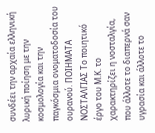συνδέει την αρχαία ελληνική λυρική ποίηση με την κοσμολογία και την παγκόσμια ονοματοδοσία του ουρανού. ΠΟΙΗΜΑΤΑ ΝΟΣΤΑΛΓΙΑΣ Το ποιητικό έργο του Μ.Κ. το χαρακτηρίζει η νοσταλγία, που άλλοτε το διαπερνά σαν υγρασία και άλλοτε το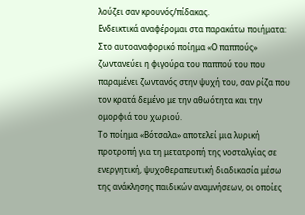λούζει σαν κρουνός/πίδακας.
Ενδεικτικά αναφέρομαι στα παρακάτω ποιήματα: Στο αυτοαναφορικό ποίημα «Ο παππούς» ζωντανεύει η φιγούρα του παππού του που παραμένει ζωντανός στην ψυχή του, σαν ρίζα που τον κρατά δεμένο με την αθωότητα και την ομορφιά του χωριού.
Το ποίημα «Βότσαλα» αποτελεί μια λυρική προτροπή για τη μετατροπή της νοσταλγίας σε ενεργητική, ψυχοθεραπευτική διαδικασία μέσω της ανάκλησης παιδικών αναμνήσεων, οι οποίες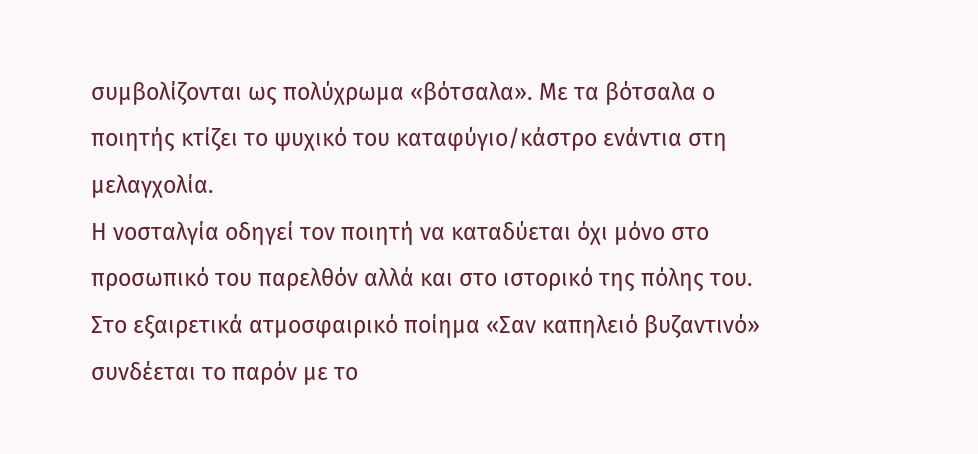συμβολίζονται ως πολύχρωμα «βότσαλα». Με τα βότσαλα ο ποιητής κτίζει το ψυχικό του καταφύγιο/κάστρο ενάντια στη μελαγχολία.
Η νοσταλγία οδηγεί τον ποιητή να καταδύεται όχι μόνο στο προσωπικό του παρελθόν αλλά και στο ιστορικό της πόλης του.
Στο εξαιρετικά ατμοσφαιρικό ποίημα «Σαν καπηλειό βυζαντινό» συνδέεται το παρόν με το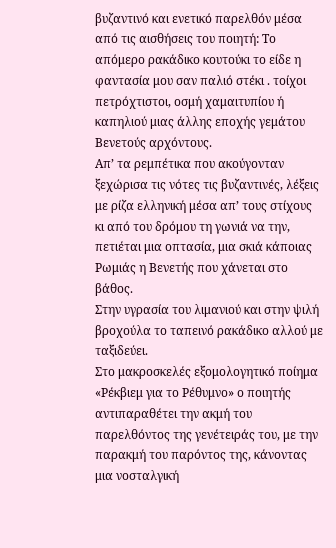βυζαντινό και ενετικό παρελθόν μέσα από τις αισθήσεις του ποιητή: Το απόμερο ρακάδικο κουτούκι το είδε η φαντασία μου σαν παλιό στέκι . τοίχοι πετρόχτιστοι, οσμή χαμαιτυπίου ή καπηλιού μιας άλλης εποχής γεμάτου Βενετούς αρχόντους.
Απ’ τα ρεμπέτικα που ακούγονταν ξεχώρισα τις νότες τις βυζαντινές, λέξεις με ρίζα ελληνική μέσα απ’ τους στίχους κι από του δρόμου τη γωνιά να την, πετιέται μια οπτασία, μια σκιά κάποιας Ρωμιάς η Βενετής που χάνεται στο βάθος.
Στην υγρασία του λιμανιού και στην ψιλή βροχούλα το ταπεινό ρακάδικο αλλού με ταξιδεύει.
Στο μακροσκελές εξομολογητικό ποίημα «Ρέκβιεμ για το Ρέθυμνο» ο ποιητής αντιπαραθέτει την ακμή του παρελθόντος της γενέτειράς του, με την παρακμή του παρόντος της, κάνοντας μια νοσταλγική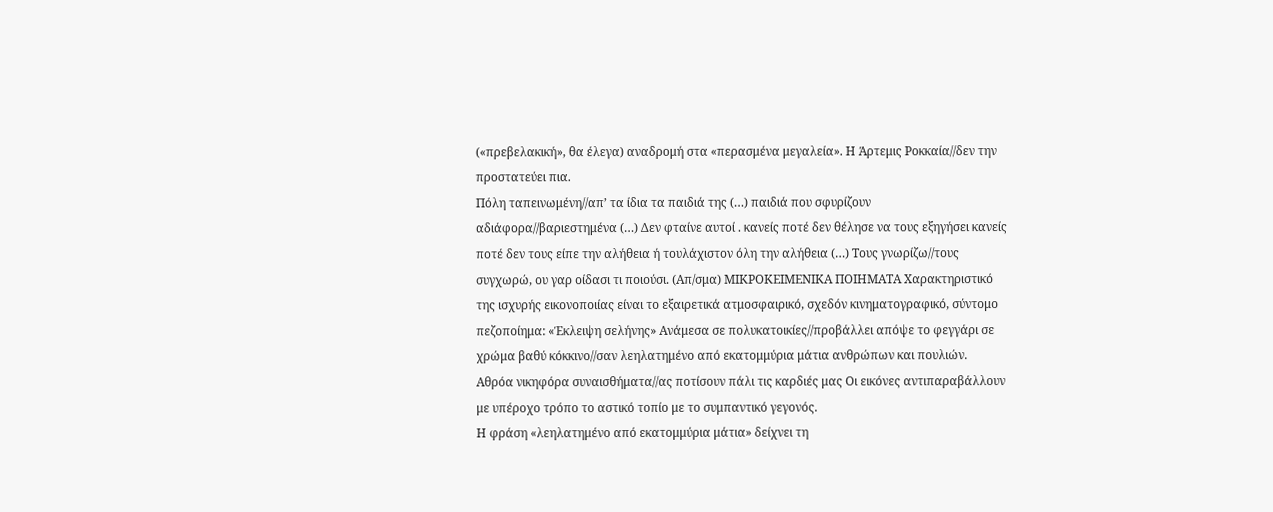(«πρεβελακική», θα έλεγα) αναδρομή στα «περασμένα μεγαλεία». Η Άρτεμις Ροκκαία//δεν την προστατεύει πια.
Πόλη ταπεινωμένη//απ’ τα ίδια τα παιδιά της (…) παιδιά που σφυρίζουν αδιάφορα//βαριεστημένα (…) Δεν φταίνε αυτοί . κανείς ποτέ δεν θέλησε να τους εξηγήσει κανείς ποτέ δεν τους είπε την αλήθεια ή τουλάχιστον όλη την αλήθεια (…) Τους γνωρίζω//τους συγχωρώ, ου γαρ οίδασι τι ποιούσι. (Απ/σμα) ΜΙΚΡΟΚΕΙΜΕΝΙΚΑ ΠΟΙΗΜΑΤΑ Χαρακτηριστικό της ισχυρής εικονοποιίας είναι το εξαιρετικά ατμοσφαιρικό, σχεδόν κινηματογραφικό, σύντομο πεζοποίημα: «Έκλειψη σελήνης» Ανάμεσα σε πολυκατοικίες//προβάλλει απόψε το φεγγάρι σε χρώμα βαθύ κόκκινο//σαν λεηλατημένο από εκατομμύρια μάτια ανθρώπων και πουλιών.
Αθρόα νικηφόρα συναισθήματα//ας ποτίσουν πάλι τις καρδιές μας Οι εικόνες αντιπαραβάλλουν με υπέροχο τρόπο το αστικό τοπίο με το συμπαντικό γεγονός.
Η φράση «λεηλατημένο από εκατομμύρια μάτια» δείχνει τη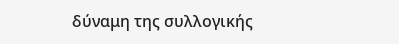δύναμη της συλλογικής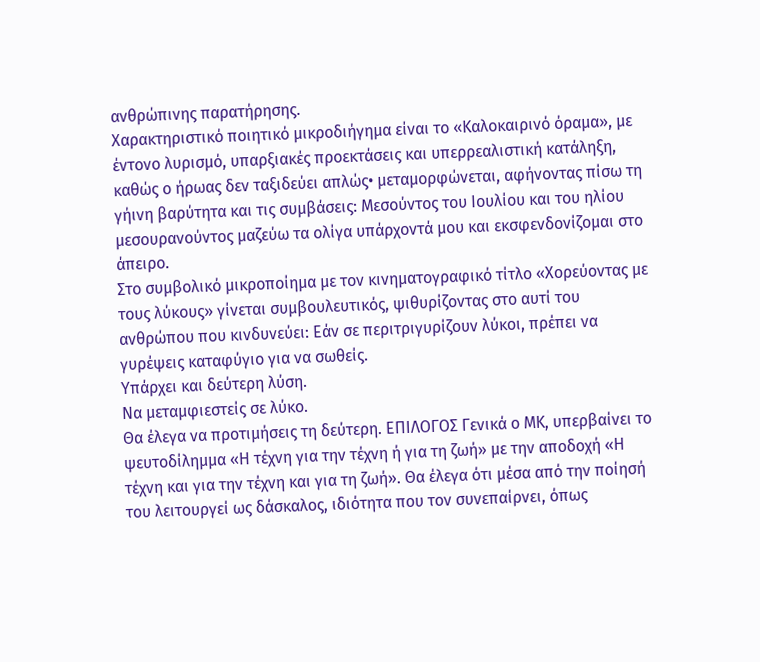ανθρώπινης παρατήρησης.
Χαρακτηριστικό ποιητικό μικροδιήγημα είναι το «Καλοκαιρινό όραμα», με έντονο λυρισμό, υπαρξιακές προεκτάσεις και υπερρεαλιστική κατάληξη, καθώς ο ήρωας δεν ταξιδεύει απλώς• μεταμορφώνεται, αφήνοντας πίσω τη γήινη βαρύτητα και τις συμβάσεις: Μεσούντος του Ιουλίου και του ηλίου μεσουρανούντος μαζεύω τα ολίγα υπάρχοντά μου και εκσφενδονίζομαι στο άπειρο.
Στο συμβολικό μικροποίημα με τον κινηματογραφικό τίτλο «Χορεύοντας με τους λύκους» γίνεται συμβουλευτικός, ψιθυρίζοντας στο αυτί του ανθρώπου που κινδυνεύει: Εάν σε περιτριγυρίζουν λύκοι, πρέπει να γυρέψεις καταφύγιο για να σωθείς.
Υπάρχει και δεύτερη λύση.
Να μεταμφιεστείς σε λύκο.
Θα έλεγα να προτιμήσεις τη δεύτερη. ΕΠΙΛΟΓΟΣ Γενικά ο ΜΚ, υπερβαίνει το ψευτοδίλημμα «Η τέχνη για την τέχνη ή για τη ζωή» με την αποδοχή «Η τέχνη και για την τέχνη και για τη ζωή». Θα έλεγα ότι μέσα από την ποίησή του λειτουργεί ως δάσκαλος, ιδιότητα που τον συνεπαίρνει, όπως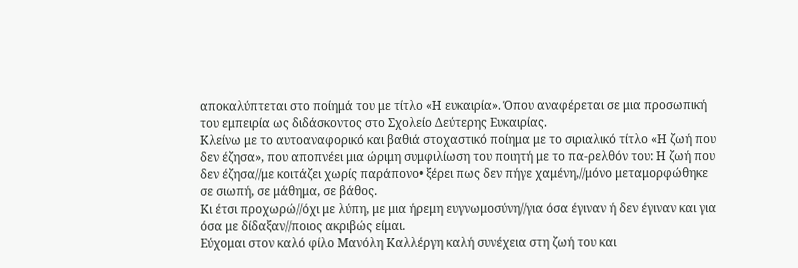αποκαλύπτεται στο ποίημά του με τίτλο «Η ευκαιρία». Όπου αναφέρεται σε μια προσωπική του εμπειρία ως διδάσκοντος στο Σχολείο Δεύτερης Ευκαιρίας.
Κλείνω με το αυτοαναφορικό και βαθιά στοχαστικό ποίημα με το σιριαλικό τίτλο «Η ζωή που δεν έζησα», που αποπνέει μια ώριμη συμφιλίωση του ποιητή με το πα-ρελθόν του: Η ζωή που δεν έζησα//με κοιτάζει χωρίς παράπονο• ξέρει πως δεν πήγε χαμένη,//μόνο μεταμορφώθηκε σε σιωπή, σε μάθημα, σε βάθος.
Κι έτσι προχωρώ//όχι με λύπη, με μια ήρεμη ευγνωμοσύνη//για όσα έγιναν ή δεν έγιναν και για όσα με δίδαξαν//ποιος ακριβώς είμαι.
Εύχομαι στον καλό φίλο Μανόλη Καλλέργη καλή συνέχεια στη ζωή του και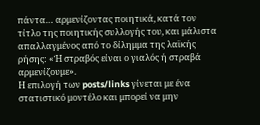πάντα… αρμενίζοντας ποιητικά, κατά τον τίτλο της ποιητικής συλλογής του, και μάλιστα απαλλαγμένος από το δίλημμα της λαϊκής ρήσης: «Ή στραβός είναι ο γιαλός ή στραβά αρμενίζουμε».
Η επιλογή των posts/links γίνεται με ένα στατιστικό μοντέλο και μπορεί να μην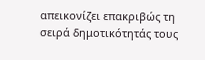απεικονίζει επακριβώς τη σειρά δημοτικότητάς τους